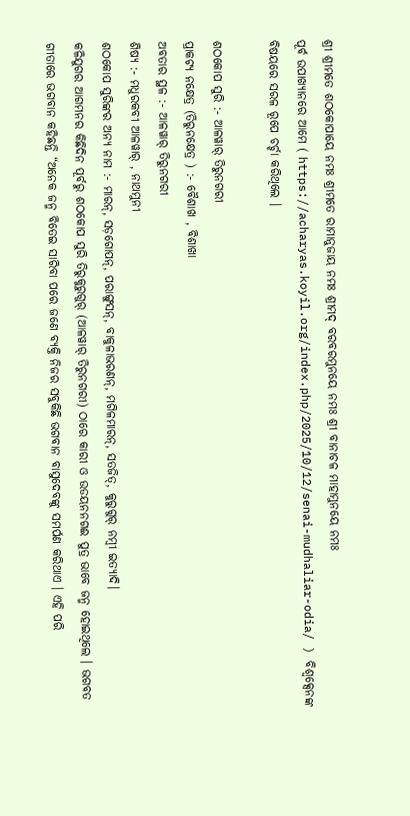ଶ୍ରୀ ଶ୍ରୀମତେ ଶଠକୋପାୟେ ନମଃ ଶ୍ରୀମତେ ରାମାନୁଜାୟ ନମଃ ଶ୍ରୀମଦ୍ ବରବରମୁନୟେ ନମଃ ଶ୍ରୀ ବାନାଚଳ ମାହାମୁନୟେ ନମଃ
ପୂର୍ବ ଉପାଖ୍ୟାନରେ ଆମେ ( https://acharyas.koyil.org/index.php/2025/10/12/senai-mudhaliar-odia/ ) ବିଶ୍ଵକ୍ସେନଙ୍କ ବିଷୟରେ ସରଳ ରୂପେ ଚର୍ଚ୍ଚା କରିଥିଲେ ।

ଶଠକୋପ ସୁରି :- ଆଳୱାର୍ ତିରୁନଗରୀ
ପ୍ରାକଟ୍ୟ ନକ୍ଷେତ୍ର (ତିରୁନକ୍ଷେତ୍ର ) :- ବୈଶାଖ , ବିଶାଖା
ଅବତାର ସ୍ଥଳ :- ଆଳୱାର୍ ତିରୁନଗରୀ
ଶିଷ୍ୟ :- ମଧୁରକବୀ ଆଳୱାର୍ , ନାଥମୁନୀ
ଶଠକୋପ ସୁରିଙ୍କର ଅନ୍ୟ ନାମ :- ମାରନ୍, ସଡ଼ଗୋପନ୍, ପରାଙ୍ଗୁସନ୍, ବାକୁଳାଭରଣନ୍, ମଗିଳମାରନ୍, ସତଜିତ୍, କୁରୁଗୁର୍ ନମ୍ବୀ ଇତ୍ୟାଦି।
କଳିଯୁଗର ଆଗମନର କିଛିଦିନ ପୂର୍ବରୁ ଶଠକୋପ ସୁରି ତିରୁକୁରୁଗୁର୍ (ଆଳୱାର୍ ତିରୁନଗରୀ) ଠାରେ କାରୀ ଓ ଉଡୟନନଗଈ ପୁତ୍ର ଭାବେ ଜନ୍ମ ହୋଇଥିଲେ । ଭଗବତ ଗୀତାରେ ଭଗବାନ କହିଛନ୍ତି “ଅନେକ ଜନ୍ମ ବିତେଇ ସାରିବା ପରେ ଜଣେ ବ୍ୟକ୍ତି ନିଜର ସବୁକିଛି ଭଗବାନ ବାସୁଦେବଙ୍କୁ ସମର୍ପଣ କରିଥାଏ । ଏହି ପରି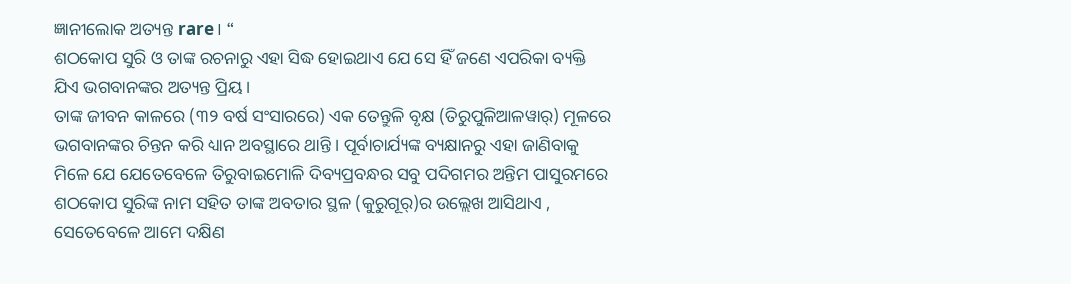ଜ୍ଞାନୀଲୋକ ଅତ୍ୟନ୍ତ rare। “
ଶଠକୋପ ସୁରି ଓ ତାଙ୍କ ରଚନାରୁ ଏହା ସିଦ୍ଧ ହୋଇଥାଏ ଯେ ସେ ହିଁ ଜଣେ ଏପରିକା ବ୍ୟକ୍ତି ଯିଏ ଭଗବାନଙ୍କର ଅତ୍ୟନ୍ତ ପ୍ରିୟ ।
ତାଙ୍କ ଜୀବନ କାଳରେ (୩୨ ବର୍ଷ ସଂସାରରେ) ଏକ ତେନ୍ତୁଳି ବୃକ୍ଷ (ତିରୁପୁଳିଆଳୱାର୍) ମୂଳରେ ଭଗବାନଙ୍କର ଚିନ୍ତନ କରି ଧ୍ୟାନ ଅବସ୍ଥାରେ ଥାନ୍ତି । ପୂର୍ବାଚାର୍ଯ୍ୟଙ୍କ ବ୍ୟକ୍ଷାନରୁ ଏହା ଜାଣିବାକୁ ମିଳେ ଯେ ଯେତେବେଳେ ତିରୁବାଇମୋଳି ଦିବ୍ୟପ୍ରବନ୍ଧର ସବୁ ପଦିଗମର ଅନ୍ତିମ ପାସୁରମରେ ଶଠକୋପ ସୁରିଙ୍କ ନାମ ସହିତ ତାଙ୍କ ଅବତାର ସ୍ଥଳ (କୁରୁଗୂର୍)ର ଉଲ୍ଲେଖ ଆସିଥାଏ , ସେତେବେଳେ ଆମେ ଦକ୍ଷିଣ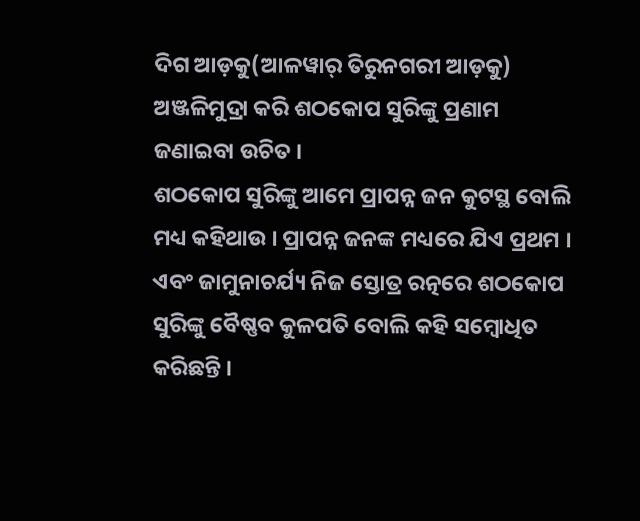ଦିଗ ଆଡ଼କୁ(ଆଳୱାର୍ ତିରୁନଗରୀ ଆଡ଼କୁ) ଅଞ୍ଜଳିମୁଦ୍ରା କରି ଶଠକୋପ ସୁରିଙ୍କୁ ପ୍ରଣାମ ଜଣାଇବା ଉଚିତ ।
ଶଠକୋପ ସୁରିଙ୍କୁ ଆମେ ପ୍ରାପନ୍ନ ଜନ କୁଟସ୍ଥ ବୋଲି ମଧ୍ୟ କହିଥାଉ । ପ୍ରାପନ୍ନ ଜନଙ୍କ ମଧ୍ୟରେ ଯିଏ ପ୍ରଥମ । ଏବଂ ଜାମୁନାଚର୍ଯ୍ୟ ନିଜ ସ୍ତୋତ୍ର ରତ୍ନରେ ଶଠକୋପ ସୁରିଙ୍କୁ ବୈଷ୍ଣବ କୁଳପତି ବୋଲି କହି ସମ୍ବୋଧିତ କରିଛନ୍ତି ।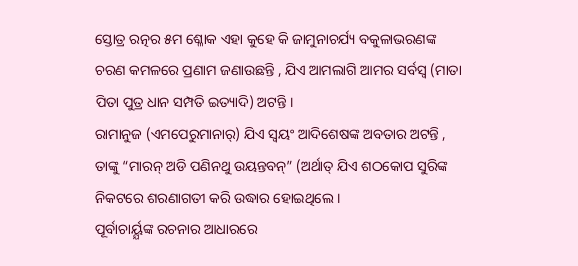ସ୍ତୋତ୍ର ରତ୍ନର ୫ମ ଶ୍ଳୋକ ଏହା କୁହେ କି ଜାମୁନାଚର୍ଯ୍ୟ ବକୁଳାଭରଣଙ୍କ ଚରଣ କମଳରେ ପ୍ରଣାମ ଜଣାଉଛନ୍ତି , ଯିଏ ଆମଲାଗି ଆମର ସର୍ବସ୍ବ (ମାତା ପିତା ପୁତ୍ର ଧାନ ସମ୍ପତି ଇତ୍ୟାଦି) ଅଟନ୍ତି ।
ରାମାନୁଜ (ଏମପେରୁମାନାର୍) ଯିଏ ସ୍ଵୟଂ ଆଦିଶେଷଙ୍କ ଅବତାର ଅଟନ୍ତି , ତାଙ୍କୁ “ମାରନ୍ ଅଡି ପଣିନଥୁ ଉୟନ୍ତବନ୍” (ଅର୍ଥାତ୍ ଯିଏ ଶଠକୋପ ସୁରିଙ୍କ ନିକଟରେ ଶରଣାଗତୀ କରି ଉଦ୍ଧାର ହୋଇଥିଲେ ।
ପୂର୍ବାଚାର୍ୟ୍ଯଙ୍କ ରଚନାର ଆଧାରରେ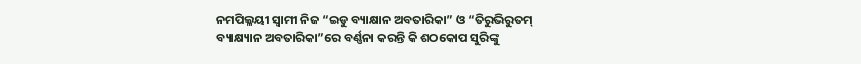ନମପିଲ୍ଳୟୀ ସ୍ବାମୀ ନିଜ “ଇଡୁ ବ୍ୟାକ୍ଷାନ ଅବତାରିକା” ଓ “ତିରୁଭିରୁତମ୍ ବ୍ୟାକ୍ଷ୍ୟାନ ଅବତାରିକା”ରେ ବର୍ଣ୍ଣନା କରନ୍ତି କି ଶଠକୋପ ସୁରିଙ୍କୁ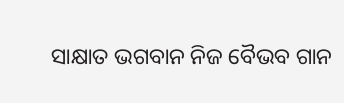ସାକ୍ଷାତ ଭଗବାନ ନିଜ ବୈଭବ ଗାନ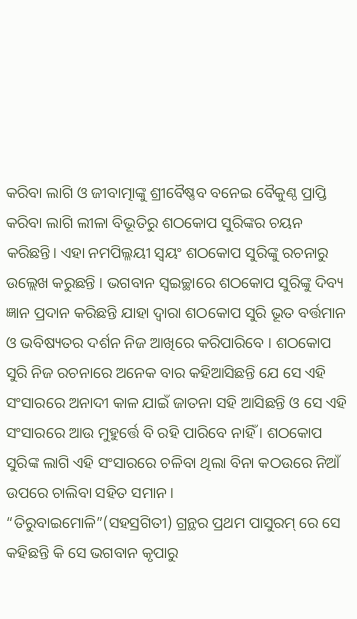କରିବା ଲାଗି ଓ ଜୀବାତ୍ମାଙ୍କୁ ଶ୍ରୀବୈଷ୍ଣବ ବନେଇ ବୈକୁଣ୍ଠ ପ୍ରାପ୍ତି କରିବା ଲାଗି ଲୀଳା ବିଭୂତିରୁ ଶଠକୋପ ସୁରିଙ୍କର ଚୟନ କରିଛନ୍ତି। ଏହା ନମପିଲ୍ଳୟୀ ସ୍ଵୟଂ ଶଠକୋପ ସୁରିଙ୍କୁ ରଚନାରୁ ଉଲ୍ଲେଖ କରୁଛନ୍ତି । ଭଗବାନ ସ୍ଵଇଚ୍ଛାରେ ଶଠକୋପ ସୁରିଙ୍କୁ ଦିବ୍ୟ ଜ୍ଞାନ ପ୍ରଦାନ କରିଛନ୍ତି ଯାହା ଦ୍ୱାରା ଶଠକୋପ ସୁରି ଭୂତ ବର୍ତ୍ତମାନ ଓ ଭବିଷ୍ୟତର ଦର୍ଶନ ନିଜ ଆଖିରେ କରିପାରିବେ । ଶଠକୋପ ସୁରି ନିଜ ରଚନାରେ ଅନେକ ବାର କହିଆସିଛନ୍ତି ଯେ ସେ ଏହି ସଂସାରରେ ଅନାଦୀ କାଳ ଯାଇଁ ଜାତନା ସହି ଆସିଛନ୍ତି ଓ ସେ ଏହି ସଂସାରରେ ଆଉ ମୁହୁର୍ତ୍ତେ ବି ରହି ପାରିବେ ନାହିଁ । ଶଠକୋପ ସୁରିଙ୍କ ଲାଗି ଏହି ସଂସାରରେ ଚଳିବା ଥିଲା ବିନା କଠଉରେ ନିଆଁ ଉପରେ ଚାଲିବା ସହିତ ସମାନ ।
“ତିରୁବାଇମୋଳି”(ସହସ୍ରଗିତୀ) ଗ୍ରନ୍ଥର ପ୍ରଥମ ପାସୁରମ୍ ରେ ସେ କହିଛନ୍ତି କି ସେ ଭଗବାନ କୃପାରୁ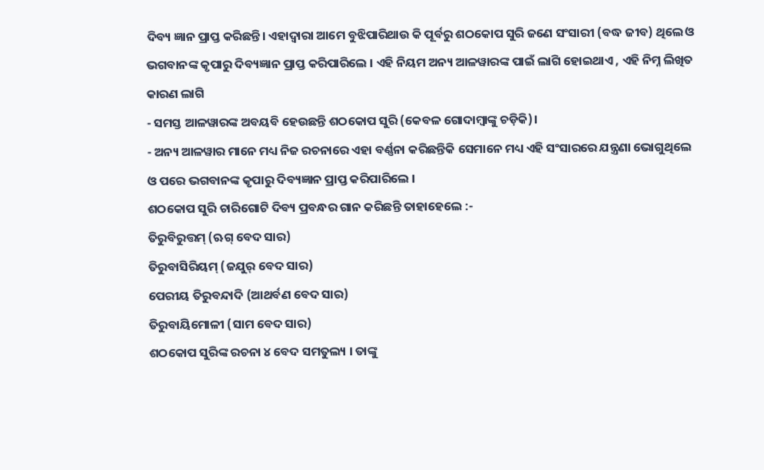ଦିବ୍ୟ ଜ୍ଞାନ ପ୍ରାପ୍ତ କରିଛନ୍ତି। ଏହାଦ୍ବାରା ଆମେ ବୁଝିପାରିଥାଉ କି ପୂର୍ବରୁ ଶଠକୋପ ସୁରି ଜଣେ ସଂସାରୀ (ବଦ୍ଧ ଜୀବ) ଥିଲେ ଓ ଭଗବାନଙ୍କ କୃପାରୁ ଦିବ୍ୟଜ୍ଞାନ ପ୍ରାପ୍ତ କରିପାରିଲେ । ଏହି ନିୟମ ଅନ୍ୟ ଆଳୱାରଙ୍କ ପାଇଁ ଲାଗି ହୋଇଥାଏ , ଏହି ନିମ୍ନ ଲିଖିତ କାରଣ ଲାଗି
- ସମସ୍ତ ଆଳୱାରଙ୍କ ଅବୟବି ହେଉଛନ୍ତି ଶଠକୋପ ସୁରି (କେବଳ ଗୋଦାମ୍ବାଙ୍କୁ ଚଡ଼ିକି)।
- ଅନ୍ୟ ଆଳୱାର ମାନେ ମଧ୍ୟ ନିଜ ରଚନାରେ ଏହା ବର୍ଣ୍ଣନା କରିଛନ୍ତିକି ସେମାନେ ମଧ୍ୟ ଏହି ସଂସାରରେ ଯନ୍ତ୍ରଣା ଭୋଗୁଥିଲେ ଓ ପରେ ଭଗବାନଙ୍କ କୃପାରୁ ଦିବ୍ୟଜ୍ଞାନ ପ୍ରାପ୍ତ କରିପାରିଲେ ।
ଶଠକୋପ ସୁରି ଚାରିଗୋଟି ଦିବ୍ୟ ପ୍ରବନ୍ଧର ଗାନ କରିଛନ୍ତି ତାହାହେଲେ :-
ତିରୁବିରୁତ୍ତମ୍ (ଋଗ୍ ବେଦ ସାର)
ତିରୁବାସିରିୟମ୍ (ଜଯୁର୍ ବେଦ ସାର)
ପେରୀୟ ତିରୁବନ୍ଦାଦି (ଆଥର୍ବଣ ବେଦ ସାର)
ତିରୁବାୟିମୋଳୀ (ସାମ ବେଦ ସାର)
ଶଠକୋପ ସୁରିଙ୍କ ରଚନା ୪ ବେଦ ସମତୁଲ୍ୟ । ତାଙ୍କୁ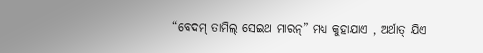“ବେଦମ୍ ତାମିଲ୍ ସେଇଥ ମାରନ୍” ମଧ୍ୟ କୁହାଯାଏ , ଅର୍ଥାତ୍ ଯିଏ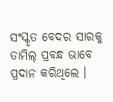ସଂସ୍କୃତ ବେଦର ସାରକୁ ତାମିଲ୍ ପ୍ରବନ୍ଧ ଭାବେ ପ୍ରଦାନ କରିଥିଲେ ।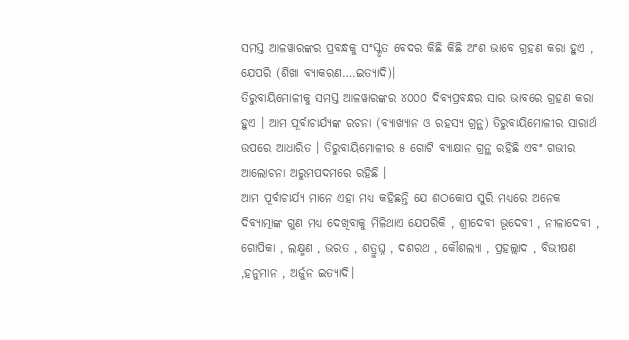ସମସ୍ତ ଆଳୱାରଙ୍କର ପ୍ରବନ୍ଧକୁ ସଂସ୍କୃତ ବେଦର କିଛି କିଛି ଅଂଶ ଭାବେ ଗ୍ରହଣ କରା ହୁଏ , ଯେପରି (ଶିଖା ବ୍ୟାକରଣ….ଇତ୍ୟାଦି)।
ତିରୁବାୟିମୋଳୀକୁ ସମସ୍ତ ଆଳୱାରଙ୍କର ୪୦୦୦ ଦିବ୍ୟପ୍ରବନ୍ଧର ସାର ଭାବରେ ଗ୍ରହଣ କରା ହୁଏ । ଆମ ପୂର୍ବାଚାର୍ଯ୍ୟଙ୍କ ରଚନା (ବ୍ୟାଖ୍ୟାନ ଓ ରହସ୍ୟ ଗ୍ରନ୍ଥ) ତିରୁବାୟିମୋଳୀର ସାରାର୍ଥ ଉପରେ ଆଧାରିତ । ତିରୁବାୟିମୋଳୀର ୫ ଗୋଟି ବ୍ୟାକ୍ଷାନ ଗ୍ରନ୍ଥ ରହିଛି ଏବଂ ଗଭୀର ଆଲୋଚନା ଅରୁମପଦମରେ ରହିଛି ।
ଆମ ପୂର୍ବାଚାର୍ଯ୍ୟ ମାନେ ଏହା ମଧ୍ୟ କହିଛନ୍ତି ଯେ ଶଠକୋପ ସୁରି ମଧ୍ୟରେ ଅନେକ ଦିବ୍ୟାତ୍ମାଙ୍କ ଗୁଣ ମଧ୍ୟ ଦେଖିବାକୁ ମିଳିଥାଏ ଯେପରିକି , ଶ୍ରୀଦେବୀ ଭୂଦେବୀ , ନୀଳାଦେବୀ , ଗୋପିକା , ଲକ୍ଷ୍ମଣ , ଭରତ , ଶତ୍ରୁଘ୍ନ , ଦଶରଥ , କୌଶଲ୍ୟା , ପ୍ରହଲ୍ଲାଦ , ବିଭୀଷଣ ,ହନୁମାନ , ଅର୍ଜୁନ ଇତ୍ୟାଦି।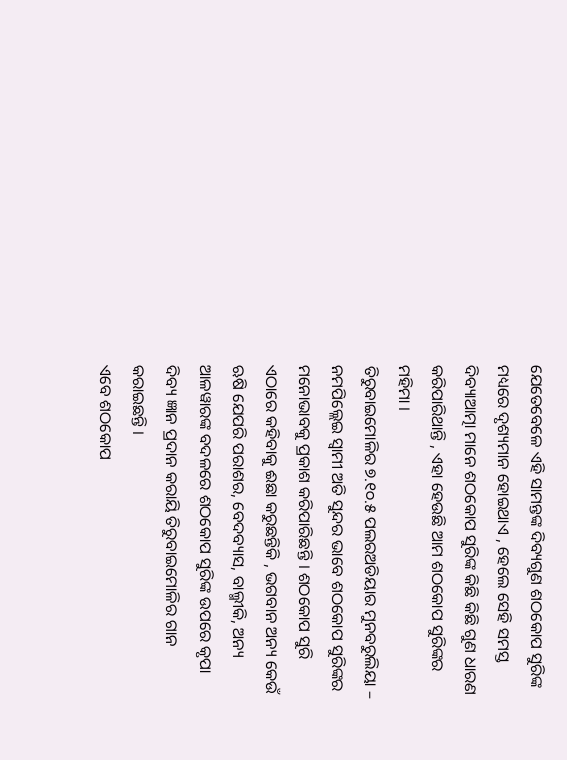ଯେତେବେଳେ ଏହି ସାମନ୍ତଙ୍କ ଦିବ୍ୟଗୁଣ ଶଠକୋପ ସୁରିଙ୍କ ମଧ୍ୟରେ ଦୃଶ୍ୟମାନ ହୋଇଥାଏ , ହେଲେ ସେହି ସମସ୍ତ ଦିବ୍ୟାଆତ୍ମା ମାନେ ଶଠକୋପ ସୁରିଙ୍କ କିଛି କିଛି ଗୁଣ ଧାରଣ କରିପାରିଥାନ୍ତି , ଏହା ହେଉଛି ଆମ ଶଠକୋପ ସୁରିଙ୍କର ମହିମା ।
ତିରୁବାଇମୋଳିର ୭.୧୦.୫ ପଲରଅଡିୟାର ମୁନବରୁଲିୟା – ନମପିଲ୍ଲେଇ ସ୍ବାମୀ ଅତି ସୁନ୍ଦର ଭାବେ ଶଠକୋପ ସୁରିଙ୍କର ମନୋଭାବକୁ ପ୍ରକାଶ କରିପାରିଛନ୍ତି । ଶଠକୋପ ସୁରି ଏଠାରେ କହିବାକୁ ଈଛା କରୁଛନ୍ତିକି , ଭଗବାନ ଅନ୍ୟ କେଉଁ ଋଷି ଯେପରି ପରାଶର, ବେଦବ୍ୟାସ, ବାଲ୍ମୀକି, ଅନ୍ୟ ଆଳୱାରଙ୍କ ବଦଳରେ ଶଠକୋପ ସୁରିଙ୍କ ଉପରେ କୃପା ଦିବ୍ୟ ଜ୍ଞାନ ପ୍ରଦାନ କରାୟି ତିରୁବାଇମୋଳିର ଗାନ କରାଇଛନ୍ତି ।
ଏବେ ଶଠକୋପ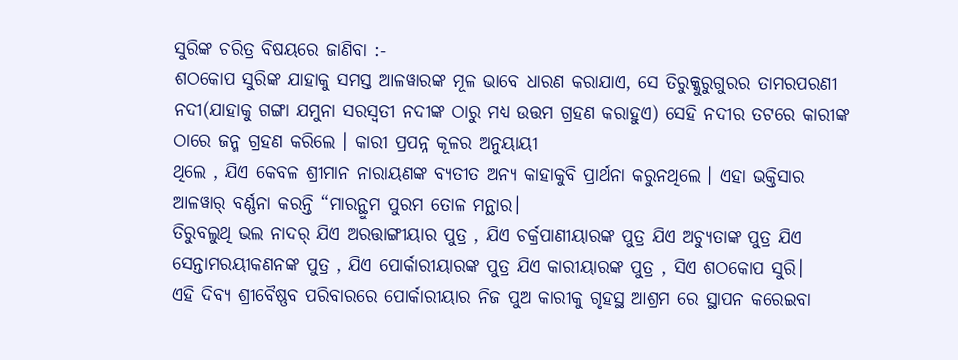ସୁରିଙ୍କ ଚରିତ୍ର ବିଷୟରେ ଜାଣିବା :-
ଶଠକୋପ ସୁରିଙ୍କ ଯାହାକୁ ସମସ୍ତ ଆଳୱାରଙ୍କ ମୂଳ ଭାବେ ଧାରଣ କରାଯାଏ, ସେ ତିରୁକ୍କୁରୁଗୁରର ତାମରପରଣୀ ନଦୀ(ଯାହାକୁ ଗଙ୍ଗା ଯମୁନା ସରସ୍ଵତୀ ନଦୀଙ୍କ ଠାରୁ ମଧ୍ୟ ଉତ୍ତମ ଗ୍ରହଣ କରାହୁଏ) ସେହି ନଦୀର ତଟରେ କାରୀଙ୍କ ଠାରେ ଜନ୍ମ ଗ୍ରହଣ କରିଲେ । କାରୀ ପ୍ରପନ୍ନ କୂଳର ଅନୁୟାୟୀ
ଥିଲେ , ଯିଏ କେବଳ ଶ୍ରୀମାନ ନାରାୟଣଙ୍କ ବ୍ୟତୀତ ଅନ୍ୟ କାହାକୁବି ପ୍ରାର୍ଥନା କରୁନଥିଲେ । ଏହା ଭକ୍ତିସାର ଆଳୱାର୍ ବର୍ଣ୍ଣନା କରନ୍ତି “ମାରନ୍ଥୁମ ପୁରମ ତୋଳ ମନ୍ଥାର।
ତିରୁବଲୁଥି ଭଲ ନାଦର୍ ଯିଏ ଅରତ୍ତାଙ୍ଗୀୟାର ପୁତ୍ର , ଯିଏ ଚର୍କ୍ରପାଣୀୟାରଙ୍କ ପୁତ୍ର ଯିଏ ଅଚ୍ୟୁତାଙ୍କ ପୁତ୍ର ଯିଏ
ସେନ୍ତାମରୟୀକଣନଙ୍କ ପୁତ୍ର , ଯିଏ ପୋର୍କାରୀୟାରଙ୍କ ପୁତ୍ର ଯିଏ କାରୀୟାରଙ୍କ ପୁତ୍ର , ସିଏ ଶଠକୋପ ସୁରି।
ଏହି ଦିବ୍ୟ ଶ୍ରୀବୈଷ୍ଣବ ପରିବାରରେ ପୋର୍କାରୀୟାର ନିଜ ପୁଅ କାରୀକୁ ଗୃହସ୍ଥ ଆଶ୍ରମ ରେ ସ୍ଥାପନ କରେଇବା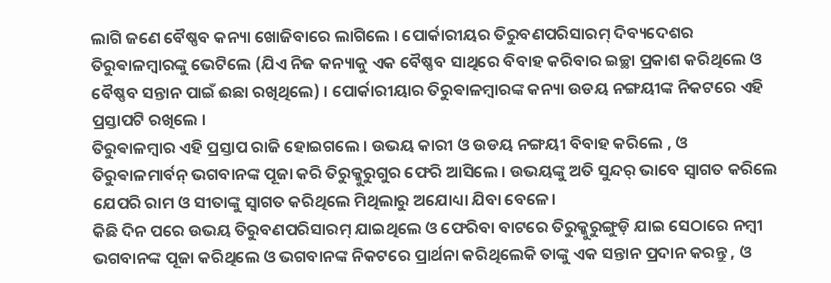ଲାଗି ଜଣେ ବୈଷ୍ଣବ କନ୍ୟା ଖୋଜିବାରେ ଲାଗିଲେ । ପୋର୍କାରୀୟର ତିରୁବଣପରିସାରମ୍ ଦିବ୍ୟଦେଶର ତିରୁଵାଳମ୍ୱାରଙ୍କୁ ଭେଟିଲେ (ଯିଏ ନିଜ କନ୍ୟାକୁ ଏକ ବୈଷ୍ଣବ ସାଥିରେ ବିବାହ କରିବାର ଇଚ୍ଛା ପ୍ରକାଶ କରିଥିଲେ ଓ ବୈଷ୍ଣବ ସନ୍ତାନ ପାଇଁ ଈଛା ରଖିଥିଲେ) । ପୋର୍କାରୀୟାର ତିରୁଵାଳମ୍ୱାରଙ୍କ କନ୍ୟା ଉଡୟ ନଙ୍ଗୟୀଙ୍କ ନିକଟରେ ଏହି ପ୍ରସ୍ତାପଟି ରଖିଲେ ।
ତିରୁଵାଳମ୍ୱାର ଏହି ପ୍ରସ୍ତାପ ରାଜି ହୋଇଗଲେ । ଉଭୟ କାରୀ ଓ ଉଡୟ ନଙ୍ଗୟୀ ବିବାହ କରିଲେ , ଓ ତିରୁଵାଳମାର୍ବନ୍ ଭଗବାନଙ୍କ ପୂଜା କରି ତିରୁକ୍କୁରୁଗୁର ଫେରି ଆସିଲେ । ଉଭୟଙ୍କୁ ଅତି ସୁନ୍ଦର୍ ଭାବେ ସ୍ବାଗତ କରିଲେ ଯେପରି ରାମ ଓ ସୀତାଙ୍କୁ ସ୍ବାଗତ କରିଥିଲେ ମିଥିଲାରୁ ଅଯୋଧ୍ୟା ଯିବା ବେଳେ।
କିଛି ଦିନ ପରେ ଉଭୟ ତିରୁବଣପରିସାରମ୍ ଯାଇଥିଲେ ଓ ଫେରିବା ବାଟରେ ତିରୁକ୍କୁରୁଙ୍ଗୁଡ଼ି ଯାଇ ସେଠାରେ ନମ୍ବୀ ଭଗବାନଙ୍କ ପୂଜା କରିଥିଲେ ଓ ଭଗବାନଙ୍କ ନିକଟରେ ପ୍ରାର୍ଥନା କରିଥିଲେକି ତାଙ୍କୁ ଏକ ସନ୍ତାନ ପ୍ରଦାନ କରନ୍ତୁ , ଓ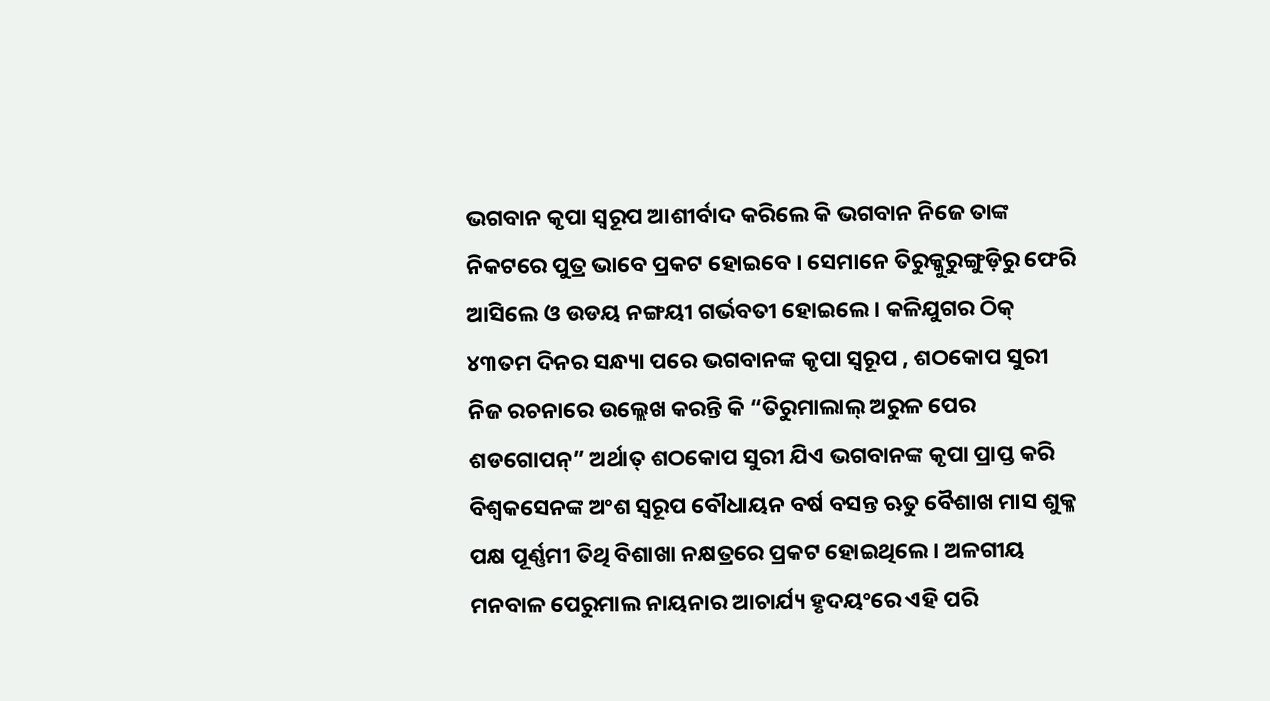ଭଗବାନ କୃପା ସ୍ୱରୂପ ଆଶୀର୍ବାଦ କରିଲେ କି ଭଗବାନ ନିଜେ ତାଙ୍କ ନିକଟରେ ପୁତ୍ର ଭାବେ ପ୍ରକଟ ହୋଇବେ । ସେମାନେ ତିରୁକ୍କୁରୁଙ୍ଗୁଡ଼ିରୁ ଫେରି ଆସିଲେ ଓ ଉଡୟ ନଙ୍ଗୟୀ ଗର୍ଭବତୀ ହୋଇଲେ । କଳିଯୁଗର ଠିକ୍ ୪୩ତମ ଦିନର ସନ୍ଧ୍ୟା ପରେ ଭଗବାନଙ୍କ କୃପା ସ୍ୱରୂପ , ଶଠକୋପ ସୁରୀ ନିଜ ରଚନାରେ ଉଲ୍ଲେଖ କରନ୍ତି କି “ତିରୁମାଲାଲ୍ ଅରୁଳ ପେର ଶଡଗୋପନ୍” ଅର୍ଥାତ୍ ଶଠକୋପ ସୁରୀ ଯିଏ ଭଗବାନଙ୍କ କୃପା ପ୍ରାପ୍ତ କରି ବିଶ୍ଵକସେନଙ୍କ ଅଂଶ ସ୍ୱରୂପ ବୌଧାୟନ ବର୍ଷ ବସନ୍ତ ଋତୁ ବୈଶାଖ ମାସ ଶୁକ୍ଳ ପକ୍ଷ ପୂର୍ଣ୍ଣମୀ ତିଥି ବିଶାଖା ନକ୍ଷତ୍ରରେ ପ୍ରକଟ ହୋଇଥିଲେ । ଅଳଗୀୟ ମନବାଳ ପେରୁମାଲ ନାୟନାର ଆଚାର୍ଯ୍ୟ ହୃଦୟଂରେ ଏହି ପରି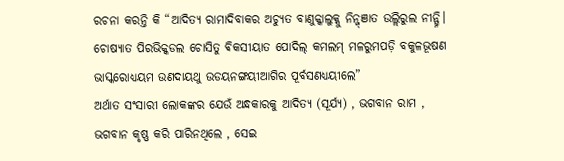ରଚନା କରନ୍ତି କି “ଆଦିତ୍ୟ ରାମାଦିବାକର ଅଚ୍ୟୁତ ବାଣୁକ୍କାଲୁକ୍କୁ ନିନ୍ଜ୍ଞାତ ଉଲ୍ଲିରୁଲ ନୀନ୍ଗ୍ନି। ଚୋଷ୍ୟାତ ପିରଭିକ୍କଡଲ ଚୋସିତୁ ଵିକସୀୟାତ ପୋଦିଲ୍ କମଲମ୍ ମଳରୁମପଡ଼ି ବକୁଳଭୂଷଣ ଭାସ୍କରୋଧ୍ୟୟମ ଉଣଦାୟଥୁ ଉଡୟନଙ୍ଗୟୀଆଗିର ପୂର୍ବସଣଧ୍ୟୟୀଲେ”
ଅର୍ଥାତ ସଂସାରୀ ଲୋକଙ୍କର ଯେଉଁ ଅନ୍ଧକାରକୁ ଆଦିତ୍ୟ (ସୂର୍ଯ୍ୟ) , ଭଗବାନ ରାମ , ଭଗବାନ କୃଷ୍ଣ କରି ପାରିନଥିଲେ , ସେଇ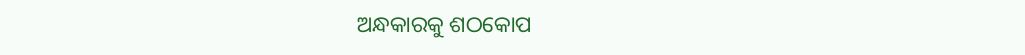ଅନ୍ଧକାରକୁ ଶଠକୋପ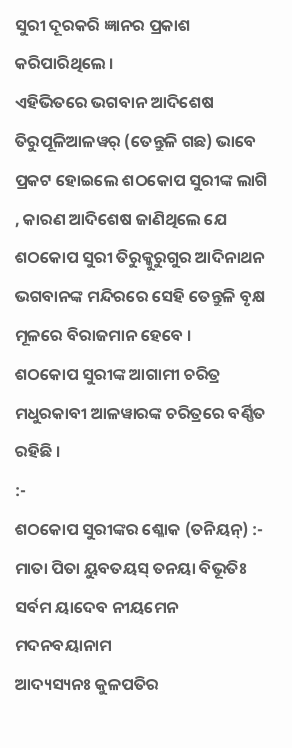ସୁରୀ ଦୂରକରି ଜ୍ଞାନର ପ୍ରକାଶ କରିପାରିଥିଲେ ।
ଏହିଭିତରେ ଭଗବାନ ଆଦିଶେଷ ତିରୁପୂଳିଆଳୱର୍ (ତେନ୍ତୁଳି ଗଛ) ଭାବେ ପ୍ରକଟ ହୋଇଲେ ଶଠକୋପ ସୁରୀଙ୍କ ଲାଗି , କାରଣ ଆଦିଶେଷ ଜାଣିଥିଲେ ଯେ ଶଠକୋପ ସୁରୀ ତିରୁକ୍କୁରୁଗୁର ଆଦିନାଥନ ଭଗବାନଙ୍କ ମନ୍ଦିରରେ ସେହି ତେନ୍ତୁଳି ବୃକ୍ଷ ମୂଳରେ ବିରାଜମାନ ହେବେ ।
ଶଠକୋପ ସୁରୀଙ୍କ ଆଗାମୀ ଚରିତ୍ର ମଧୁରକାବୀ ଆଳୱାରଙ୍କ ଚରିତ୍ରରେ ବର୍ଣ୍ଣିତ ରହିଛି ।
:-
ଶଠକୋପ ସୁରୀଙ୍କର ଶ୍ଳୋକ (ତନିୟନ୍) :-
ମାତା ପିତା ୟୁବତୟସ୍ ତନୟା ବିଭୂତିଃ
ସର୍ବମ ୟାଦେବ ନୀୟମେନ ମଦନବୟାନାମ
ଆଦ୍ୟସ୍ୟନଃ କୁଳପତିର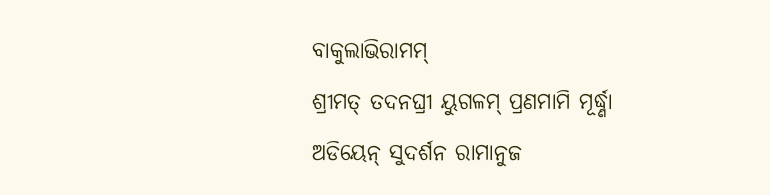ବାକୁଲାଭିରାମମ୍
ଶ୍ରୀମତ୍ ତଦନଘ୍ରୀ ୟୁଗଳମ୍ ପ୍ରଣମାମି ମୂର୍ଦ୍ଧ୍ଣା
ଅଡିୟେନ୍ ସୁଦର୍ଶନ ରାମାନୁଜ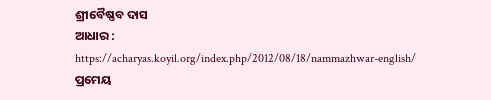ଶ୍ରୀବୈଷ୍ଣବ ଦାସ
ଆଧାର : https://acharyas.koyil.org/index.php/2012/08/18/nammazhwar-english/
ପ୍ରମେୟ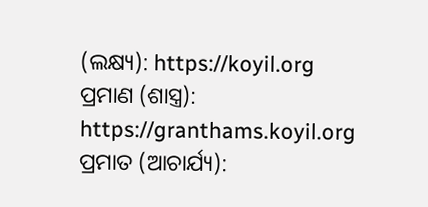(ଲକ୍ଷ୍ୟ): https://koyil.org
ପ୍ରମାଣ (ଶାସ୍ତ୍ର): https://granthams.koyil.org
ପ୍ରମାତ (ଆଚାର୍ଯ୍ୟ):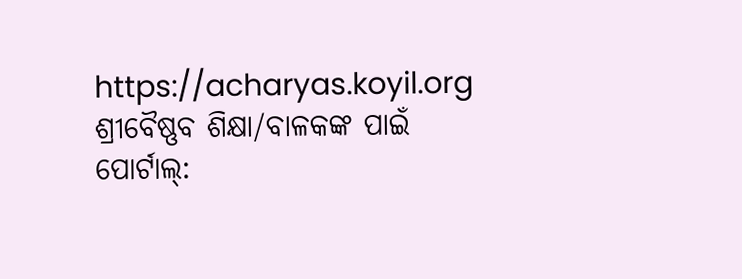https://acharyas.koyil.org
ଶ୍ରୀବୈଷ୍ଣବ ଶିକ୍ଷା/ବାଳକଙ୍କ ପାଇଁ ପୋର୍ଟାଲ୍: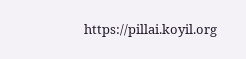https://pillai.koyil.org